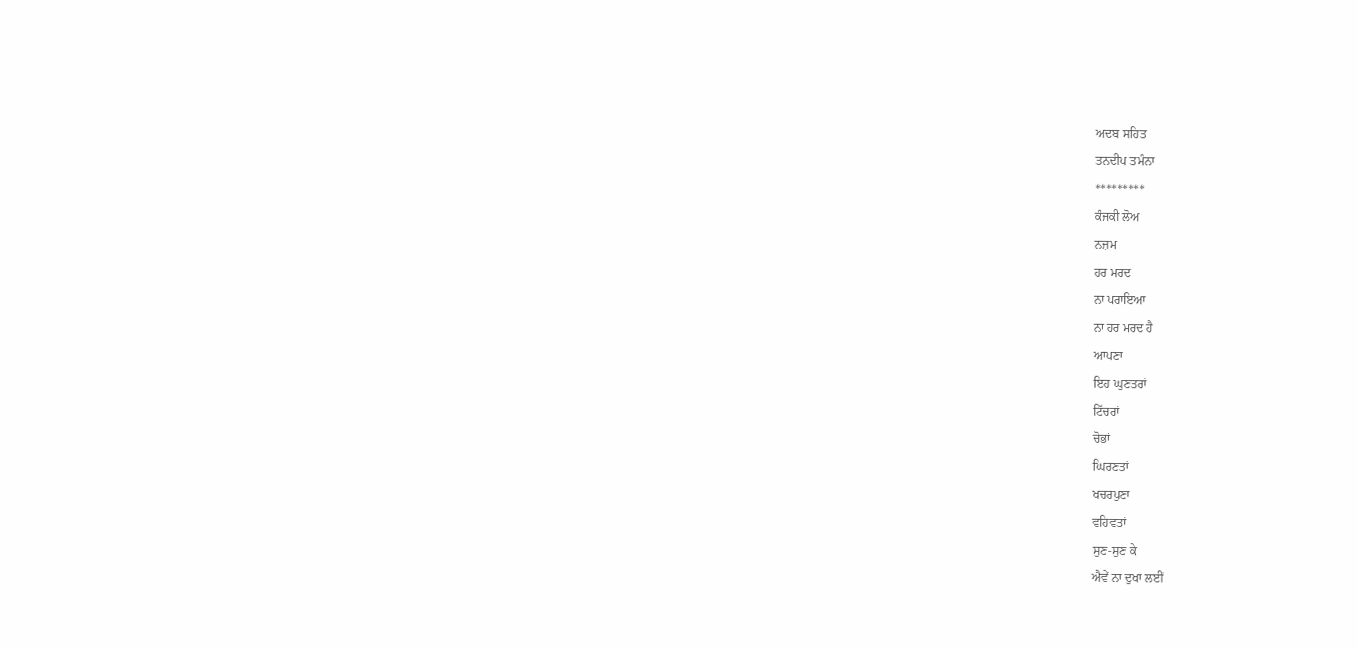ਅਦਬ ਸਹਿਤ
ਤਨਦੀਪ ਤਮੰਨਾ
*********
ਕੰਜਕੀ ਲੋਅ
ਨਜ਼ਮ
ਹਰ ਮਰਦ
ਨਾ ਪਰਾਇਆ
ਨਾ ਹਰ ਮਰਦ ਹੈ
ਆਪਣਾ
ਇਹ ਘੁਣਤਰਾਂ
ਟਿੱਚਰਾਂ
ਚੋਭਾਂ
ਘਿਰਣਤਾਂ
ਖਚਰਪੁਣਾ
ਵਹਿਵਤਾਂ
ਸੁਣ-ਸੁਣ ਕੇ
ਐਵੇਂ ਨਾ ਦੁਖਾ ਲਈਂ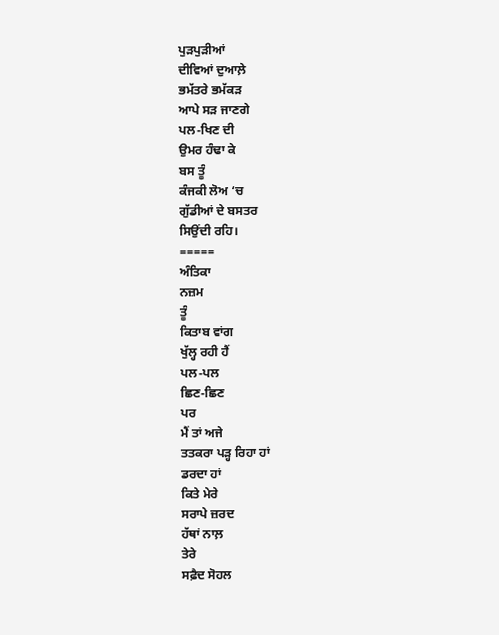ਪੁੜਪੁੜੀਆਂ
ਦੀਵਿਆਂ ਦੁਆਲ਼ੇ
ਭਮੱਤਰੇ ਭਮੱਕੜ
ਆਪੇ ਸੜ ਜਾਣਗੇ
ਪਲ-ਖਿਣ ਦੀ
ਉਮਰ ਹੰਢਾ ਕੇ
ਬਸ ਤੂੰ
ਕੰਜਕੀ ਲੋਅ ‘ਚ
ਗੁੱਡੀਆਂ ਦੇ ਬਸਤਰ
ਸਿਉਂਦੀ ਰਹਿ।
=====
ਅੰਤਿਕਾ
ਨਜ਼ਮ
ਤੂੰ
ਕਿਤਾਬ ਵਾਂਗ
ਖੁੱਲ੍ਹ ਰਹੀ ਹੈਂ
ਪਲ-ਪਲ
ਛਿਣ-ਛਿਣ
ਪਰ
ਮੈਂ ਤਾਂ ਅਜੇ
ਤਤਕਰਾ ਪੜ੍ਹ ਰਿਹਾ ਹਾਂ
ਡਰਦਾ ਹਾਂ
ਕਿਤੇ ਮੇਰੇ
ਸਰਾਪੇ ਜ਼ਰਦ
ਹੱਥਾਂ ਨਾਲ਼
ਤੇਰੇ
ਸਫ਼ੈਦ ਸੋਹਲ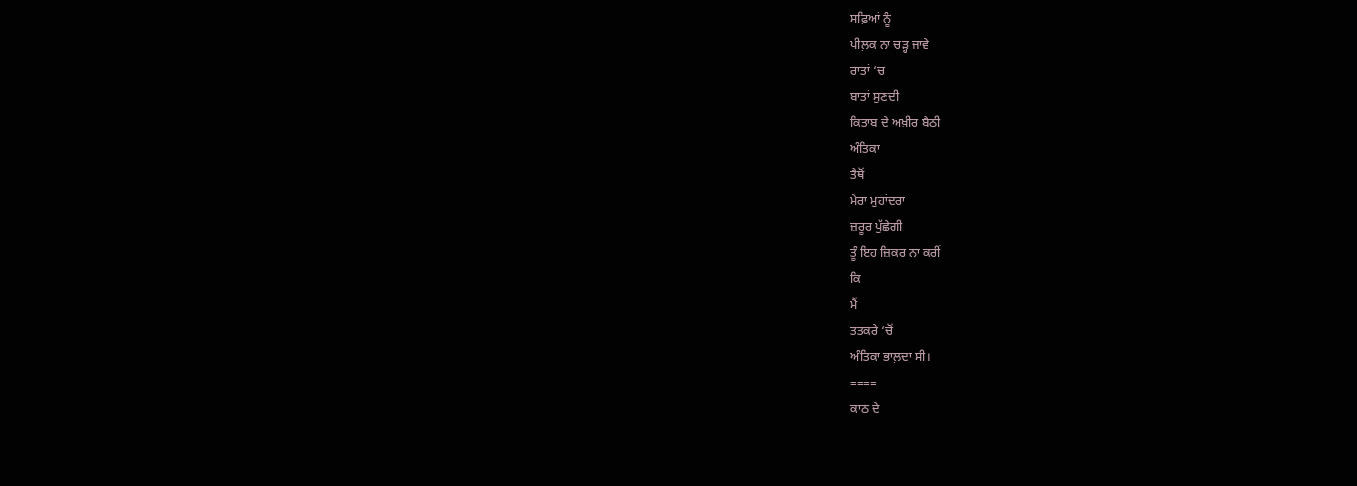ਸਫ਼ਿਆਂ ਨੂੰ
ਪੀਲ਼ਕ ਨਾ ਚੜ੍ਹ ਜਾਵੇ
ਰਾਤਾਂ ‘ਚ
ਬਾਤਾਂ ਸੁਣਦੀ
ਕਿਤਾਬ ਦੇ ਅਖ਼ੀਰ ਬੈਠੀ
ਅੰਤਿਕਾ
ਤੈਥੋਂ
ਮੇਰਾ ਮੁਹਾਂਦਰਾ
ਜ਼ਰੂਰ ਪੁੱਛੇਗੀ
ਤੂੰ ਇਹ ਜ਼ਿਕਰ ਨਾ ਕਰੀਂ
ਕਿ
ਮੈਂ
ਤਤਕਰੇ ‘ਚੋਂ
ਅੰਤਿਕਾ ਭਾਲ਼ਦਾ ਸੀ।
====
ਕਾਠ ਦੇ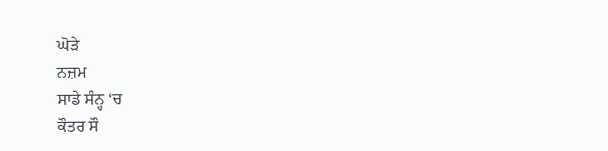ਘੋੜੇ
ਨਜ਼ਮ
ਸਾਡੇ ਸੰਨ੍ਹ ‘ਚ
ਕੌਤਰ ਸੌ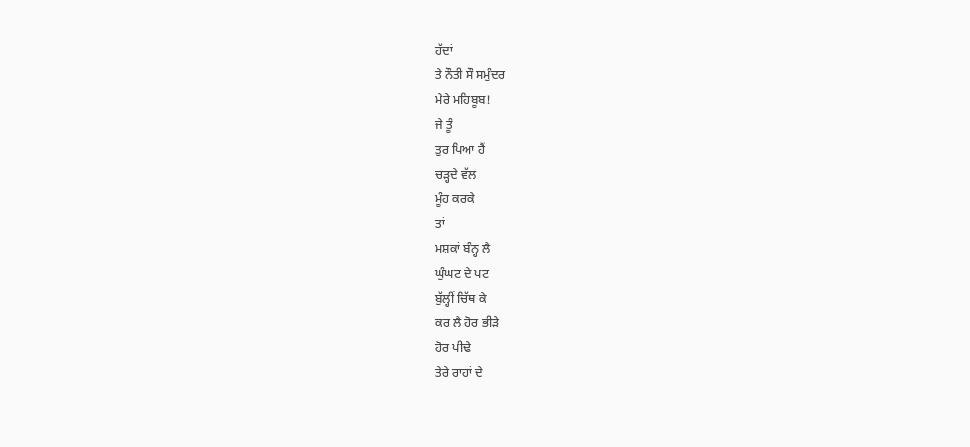ਹੱਦਾਂ
ਤੇ ਨੌਤੀ ਸੌ ਸਮੁੰਦਰ
ਮੇਰੇ ਮਹਿਬੂਬ!
ਜੇ ਤੂੰ
ਤੁਰ ਪਿਆ ਹੈਂ
ਚੜ੍ਹਦੇ ਵੱਲ
ਮੂੰਹ ਕਰਕੇ
ਤਾਂ
ਮਸ਼ਕਾਂ ਬੰਨ੍ਹ ਲੈ
ਘੁੰਘਟ ਦੇ ਪਟ
ਬੁੱਲ੍ਹੀਂ ਚਿੱਥ ਕੇ
ਕਰ ਲੈ ਹੋਰ ਭੀੜੇ
ਹੋਰ ਪੀਢੇ
ਤੇਰੇ ਰਾਹਾਂ ਦੇ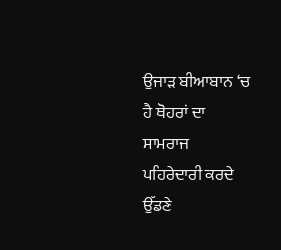ਉਜਾੜ ਬੀਆਬਾਨ ‘ਚ
ਹੈ ਥੋਹਰਾਂ ਦਾ
ਸਾਮਰਾਜ
ਪਹਿਰੇਦਾਰੀ ਕਰਦੇ
ਉੱਡਣੇ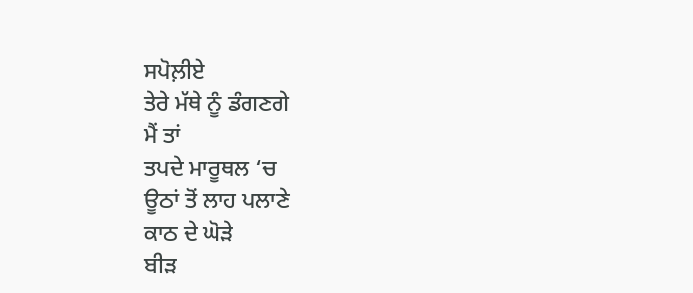ਸਪੋਲ਼ੀਏ
ਤੇਰੇ ਮੱਥੇ ਨੂੰ ਡੰਗਣਗੇ
ਮੈਂ ਤਾਂ
ਤਪਦੇ ਮਾਰੂਥਲ ‘ਚ
ਊਠਾਂ ਤੋਂ ਲਾਹ ਪਲਾਣੇ
ਕਾਠ ਦੇ ਘੋੜੇ
ਬੀੜ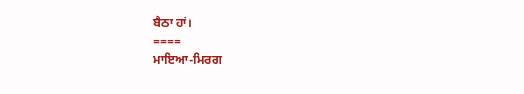ਬੈਠਾ ਹਾਂ।
====
ਮਾਇਆ-ਮਿਰਗ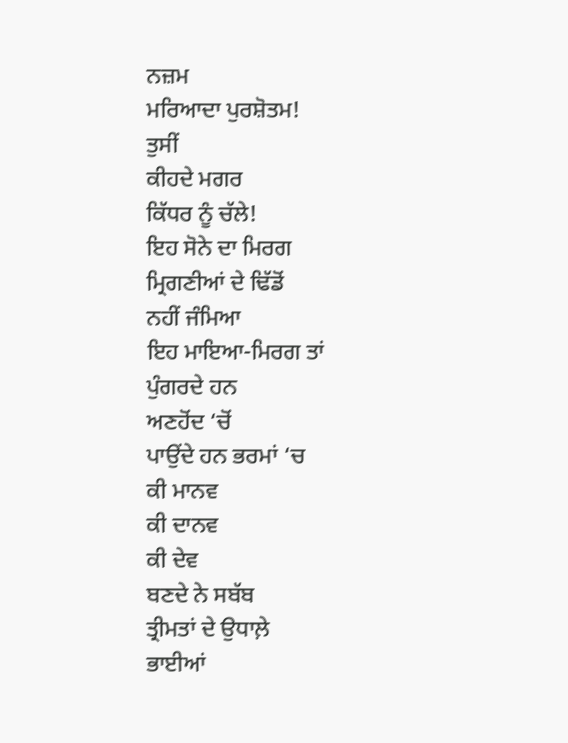ਨਜ਼ਮ
ਮਰਿਆਦਾ ਪੁਰਸ਼ੋਤਮ!
ਤੁਸੀਂ
ਕੀਹਦੇ ਮਗਰ
ਕਿੱਧਰ ਨੂੰ ਚੱਲੇ!
ਇਹ ਸੋਨੇ ਦਾ ਮਿਰਗ
ਮ੍ਰਿਗਣੀਆਂ ਦੇ ਢਿੱਡੋਂ
ਨਹੀਂ ਜੰਮਿਆ
ਇਹ ਮਾਇਆ-ਮਿਰਗ ਤਾਂ
ਪੁੰਗਰਦੇ ਹਨ
ਅਣਹੋਂਦ ‘ਚੋਂ
ਪਾਉਂਦੇ ਹਨ ਭਰਮਾਂ ‘ਚ
ਕੀ ਮਾਨਵ
ਕੀ ਦਾਨਵ
ਕੀ ਦੇਵ
ਬਣਦੇ ਨੇ ਸਬੱਬ
ਤ੍ਰੀਮਤਾਂ ਦੇ ਉਧਾਲ਼ੇ
ਭਾਈਆਂ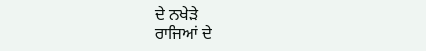ਦੇ ਨਖੇੜੇ
ਰਾਜਿਆਂ ਦੇ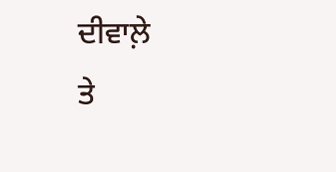ਦੀਵਾਲ਼ੇ
ਤੇ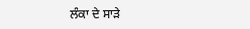ਲੰਕਾ ਦੇ ਸਾੜੇ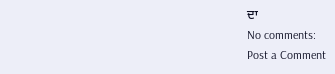ਦਾ
No comments:
Post a Comment